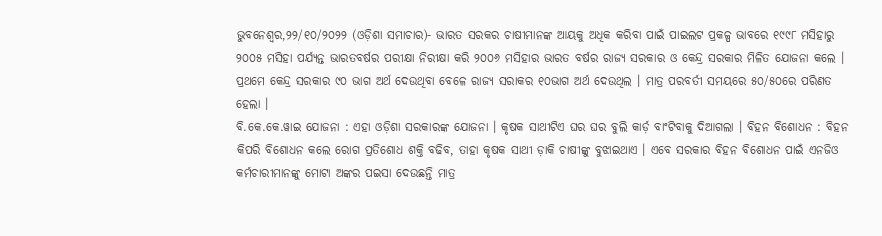ଭୁବନେଶ୍ୱର,୨୨/୧୦/୨୦୨୨ (ଓଡ଼ିଶା ସମାଚାର)- ଭାରତ ସରକର ଚାଷୀମାନଙ୍କ ଆୟକୁ ଅଧିକ କରିବା ପାଇଁ ପାଇଲଟ ପ୍ରକଳ୍ପ ଭାବରେ ୧୯୯୮ ମସିହାରୁ ୨୦୦୫ ମସିହା ପର୍ଯ୍ୟନ୍ତ ଭାରତବର୍ଷର ପରୀକ୍ଷା ନିରୀକ୍ଷା କରି ୨୦୦୬ ମସିହାର ଭାରତ ବର୍ଷର ରାଜ୍ୟ ସରକାର ଓ କେନ୍ଦ୍ର ସରକାର ମିଳିତ ଯୋଜନା କଲେ । ପ୍ରଥମେ କେନ୍ଦ୍ର ସରକାର ୯୦ ଭାଗ ଅର୍ଥ ଦେଉଥିବା ବେଳେ ରାଜ୍ୟ ସରାକର ୧୦ଭାଗ ଅର୍ଥ ଦେଉଥିଲ । ମାତ୍ର ପରବର୍ତୀ ସମୟରେ ୫୦/୫୦ରେ ପରିଣତ ହେଲା ।
ବି.କେ.କେ.ୱାଇ ଯୋଜନା : ଏହା ଓଡ଼ିଶା ସରକାରଙ୍କ ଯୋଜନା । କୃଷକ ସାଥୀଟିଏ ଘର ଘର ବୁଲି କାର୍ଡ଼ ବାଂଟିବାକୁ ଦିଆଗଲା । ବିହନ ବିଶୋଧନ : ବିହନ କିପରି ବିଶୋଧନ କଲେ ରୋଗ ପ୍ରତିଶୋଧ ଶକ୍ତି ବଢିବ, ତାହା କୃଷକ ସାଥୀ ଡ଼ାକି ଚାଷୀଙ୍କୁ ବୁଝାଇଥାଏ । ଏବେ ସରକାର ବିହନ ବିଶୋଧନ ପାଇଁ ଏନଜିଓ କର୍ମଚାରୀମାନଙ୍କୁ ମୋଟା ଅଙ୍କର ପଇସା ଦେଉଛନ୍ତି ମାତ୍ର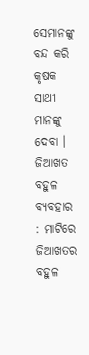ସେମାନଙ୍କୁ ବନ୍ଦ କରି କୃଷକ ସାଥୀ ମାନଙ୍କୁ ଦେବା ।
ଜିଆଖତ ବହୁଳ ବ୍ୟବହାର : ମାଟିରେ ଜିଆଖତର ବହୁଳ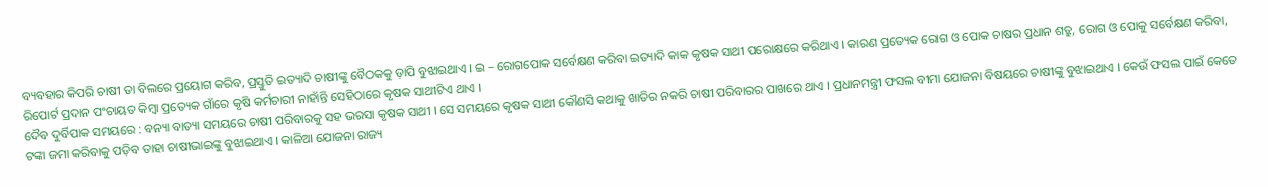ବ୍ୟବହାର କିପରି ଚାଷୀ ତା ବିଲରେ ପ୍ରୟୋଗ କରିବ, ପ୍ରସ୍ତୁତି ଇତ୍ୟାଦି ଚାଷୀଙ୍କୁ ବୈଠକକୁ ଡ଼ାପି ବୁଝାଇଥାଏ । ଇ – ରୋଗପୋକ ସର୍ବେକ୍ଷଣ କରିବା ଇତ୍ୟାଦି କାକ କୃଷକ ସାଥୀ ପରୋକ୍ଷରେ କରିଥାଏ । କାରଣ ପ୍ରତ୍ୟେକ ରୋଗ ଓ ପୋକ ଚାଷର ପ୍ରଧାନ ଶତ୍ରୁ, ରୋଗ ଓ ପୋକୁ ସର୍ବେକ୍ଷଣ କରିବା, ରିପୋର୍ଟ ପ୍ରଦାନ ପଂଚାୟତ କିମ୍ବା ପ୍ରତ୍ୟେକ ଗାଁରେ କୃଷି କର୍ମଚାରୀ ନାହାଁନ୍ତି ସେହିଠାରେ କୃଷକ ସାଥୀଟିଏ ଥାଏ ।
ଦୈବ ଦୁର୍ବିପାକ ସମୟରେ : ବନ୍ୟା ବାତ୍ୟା ସମୟରେ ଚାଷୀ ପରିବାରକୁ ସହ ଭରସା କୃଷକ ସାଥୀ । ସେ ସମୟରେ କୃଷକ ସାଥୀ କୌଣସି କଥାକୁ ଖାତିର ନକରି ଚାଷୀ ପରିବାରର ପାଖରେ ଥାଏ । ପ୍ରଧାନମନ୍ତ୍ରୀ ଫସଲ ବୀମା ଯୋଜନା ବିଷୟରେ ଚାଷୀଙ୍କୁ ବୁଝାଇଥାଏ । କେଉଁ ଫସଲ ପାଇଁ କେତେ ଟଙ୍କା ଜମା କରିବାକୁ ପଡ଼ିବ ତାହା ଚାଷୀଭାଇଙ୍କୁ ବୁଝାଇଥାଏ । କାଳିଆ ଯୋଜନା ରାଜ୍ୟ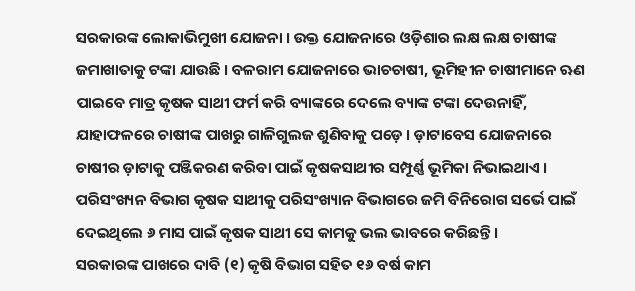ସରକାରଙ୍କ ଲୋକାଭିମୁଖୀ ଯୋଜନା । ଉକ୍ତ ଯୋଜନାରେ ଓଡ଼ିଶାର ଲକ୍ଷ ଲକ୍ଷ ଚାଷୀଙ୍କ ଜମାଖାତାକୁ ଟଙ୍କା ଯାଉଛି । ବଳରାମ ଯୋଜନାରେ ଭାଚଚାଷୀ, ଭୂମିହୀନ ଚାଷୀମାନେ ଋଣ ପାଇବେ ମାତ୍ର କୃଷକ ସାଥୀ ଫର୍ମ କରି ବ୍ୟାଙ୍କରେ ଦେଲେ ବ୍ୟାଙ୍କ ଟଙ୍କା ଦେଉନାହିଁ, ଯାହାଫଳରେ ଚାଷୀଙ୍କ ପାଖରୁ ଗାଳିଗୁଲଜ ଶୁଣିବାକୁ ପଡ଼େ । ଡ଼ାଟାବେସ ଯୋଜନାରେ ଚାଷୀର ଡ଼ାଟାକୁ ପଞ୍ଜିକରଣ କରିବା ପାଇଁ କୃଷକସାଥୀର ସମ୍ପୂର୍ଣ୍ଣ ଭୂମିକା ନିଭାଇଥାଏ । ପରିସଂଖ୍ୟନ ବିଭାଗ କୃଷକ ସାଥୀକୁ ପରିସଂଖ୍ୟାନ ବିଭାଗରେ ଜମି ବିନିରୋଗ ସର୍ଭେ ପାଇଁ ଦେଇଥିଲେ ୬ ମାସ ପାଇଁ କୃଷକ ସାଥୀ ସେ କାମକୁ ଭଲ ଭାବରେ କରିଛନ୍ତି ।
ସରକାରଙ୍କ ପାଖରେ ଦାବି (୧) କୃଷି ବିଭାଗ ସହିତ ୧୬ ବର୍ଷ କାମ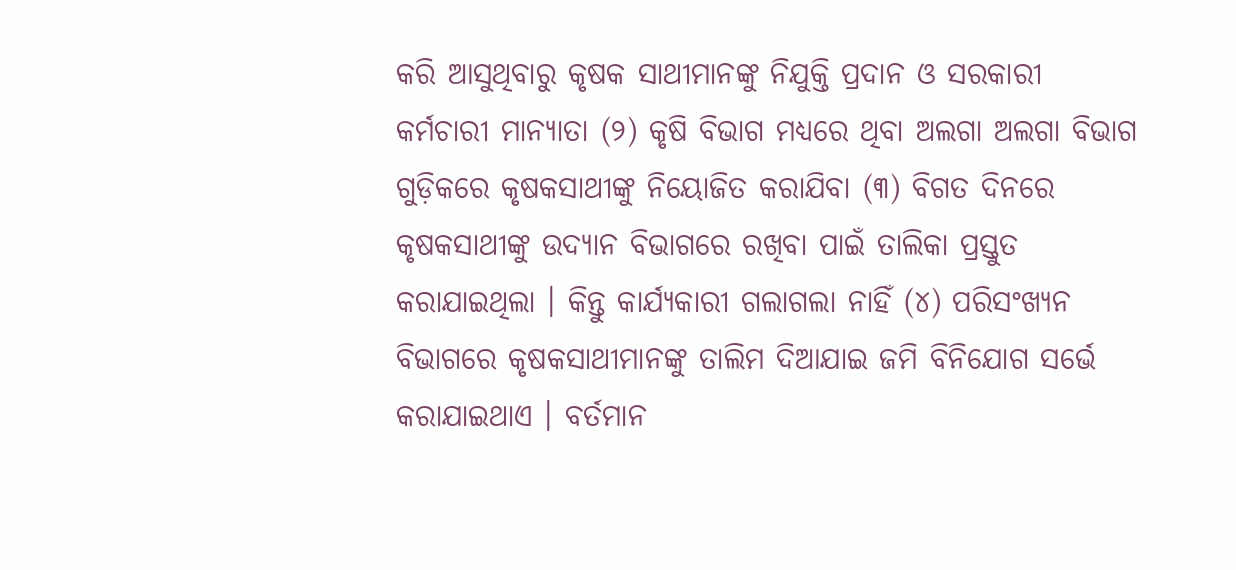କରି ଆସୁଥିବାରୁ କୃଷକ ସାଥୀମାନଙ୍କୁ ନିଯୁକ୍ତି ପ୍ରଦାନ ଓ ସରକାରୀ କର୍ମଚାରୀ ମାନ୍ୟାତା (୨) କୃଷି ବିଭାଗ ମଧ୍ୟରେ ଥିବା ଅଲଗା ଅଲଗା ବିଭାଗ ଗୁଡ଼ିକରେ କୃଷକସାଥୀଙ୍କୁ ନିୟୋଜିତ କରାଯିବା (୩) ବିଗତ ଦିନରେ କୃଷକସାଥୀଙ୍କୁ ଉଦ୍ୟାନ ବିଭାଗରେ ରଖିବା ପାଇଁ ତାଲିକା ପ୍ରସ୍ତୁତ କରାଯାଇଥିଲା । କିନ୍ତୁ କାର୍ଯ୍ୟକାରୀ ଗଲାଗଲା ନାହିଁ (୪) ପରିସଂଖ୍ୟନ ବିଭାଗରେ କୃଷକସାଥୀମାନଙ୍କୁ ତାଲିମ ଦିଆଯାଇ ଜମି ବିନିଯୋଗ ସର୍ଭେ କରାଯାଇଥାଏ । ବର୍ତମାନ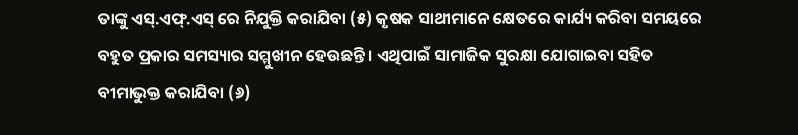ତାଙ୍କୁ ଏସ୍.ଏଫ୍.ଏସ୍ ରେ ନିଯୁକ୍ତି କରାଯିବା (୫) କୃଷକ ସାଥୀମାନେ କ୍ଷେତରେ କାର୍ଯ୍ୟ କରିବା ସମୟରେ ବହୁତ ପ୍ରକାର ସମସ୍ୟାର ସମ୍ମୁଖୀନ ହେଉଛନ୍ତି । ଏଥିପାଇଁ ସାମାଜିକ ସୁରକ୍ଷା ଯୋଗାଇବା ସହିତ ବୀମାଭୁକ୍ତ କରାଯିବା (୬)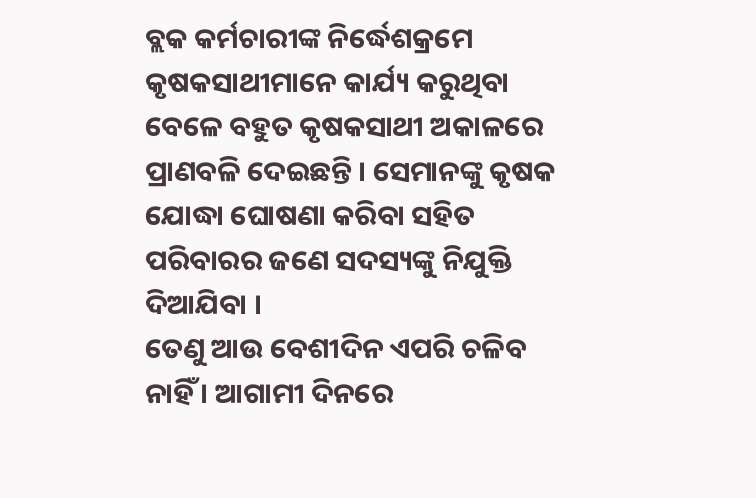ବ୍ଲକ କର୍ମଚାରୀଙ୍କ ନିର୍ଦ୍ଧେଶକ୍ରମେ କୃଷକସାଥୀମାନେ କାର୍ଯ୍ୟ କରୁଥିବା ବେଳେ ବହୁତ କୃଷକସାଥୀ ଅକାଳରେ ପ୍ରାଣବଳି ଦେଇଛନ୍ତି । ସେମାନଙ୍କୁ କୃଷକ ଯୋଦ୍ଧା ଘୋଷଣା କରିବା ସହିତ ପରିବାରର ଜଣେ ସଦସ୍ୟଙ୍କୁ ନିଯୁକ୍ତି ଦିଆଯିବା ।
ତେଣୁ ଆଉ ବେଶୀଦିନ ଏପରି ଚଳିବ ନାହିଁ । ଆଗାମୀ ଦିନରେ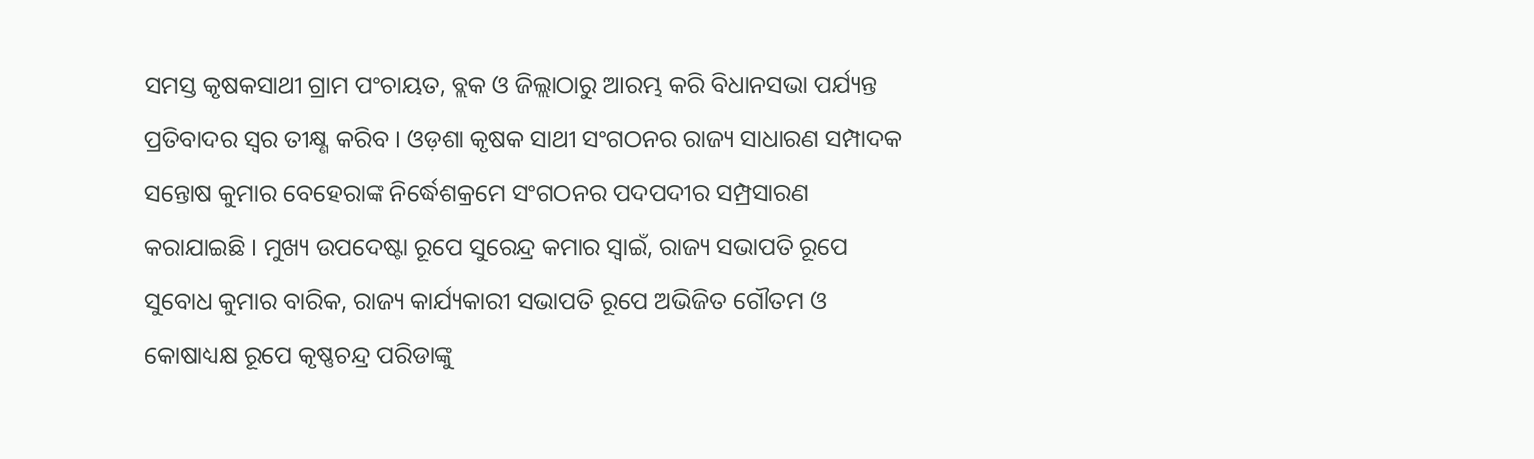ସମସ୍ତ କୃଷକସାଥୀ ଗ୍ରାମ ପଂଚାୟତ, ବ୍ଲକ ଓ ଜିଲ୍ଲାଠାରୁ ଆରମ୍ଭ କରି ବିଧାନସଭା ପର୍ଯ୍ୟନ୍ତ ପ୍ରତିବାଦର ସ୍ୱର ତୀକ୍ଷ୍ଣ କରିବ । ଓଡ଼ଶା କୃଷକ ସାଥୀ ସଂଗଠନର ରାଜ୍ୟ ସାଧାରଣ ସମ୍ପାଦକ ସନ୍ତୋଷ କୁମାର ବେହେରାଙ୍କ ନିର୍ଦ୍ଧେଶକ୍ରମେ ସଂଗଠନର ପଦପଦୀର ସମ୍ପ୍ରସାରଣ କରାଯାଇଛି । ମୁଖ୍ୟ ଉପଦେଷ୍ଟା ରୂପେ ସୁରେନ୍ଦ୍ର କମାର ସ୍ୱାଇଁ, ରାଜ୍ୟ ସଭାପତି ରୂପେ ସୁବୋଧ କୁମାର ବାରିକ, ରାଜ୍ୟ କାର୍ଯ୍ୟକାରୀ ସଭାପତି ରୂପେ ଅଭିଜିତ ଗୌତମ ଓ କୋଷାଧ୍ୟକ୍ଷ ରୂପେ କୃଷ୍ଣଚନ୍ଦ୍ର ପରିଡାଙ୍କୁ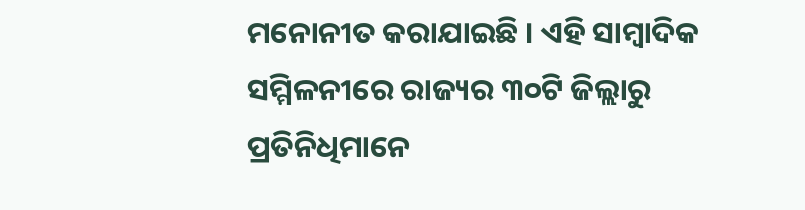ମନୋନୀତ କରାଯାଇଛି । ଏହି ସାମ୍ବାଦିକ ସମ୍ମିଳନୀରେ ରାଜ୍ୟର ୩୦ଟି ଜିଲ୍ଲାରୁ ପ୍ରତିନିଧିମାନେ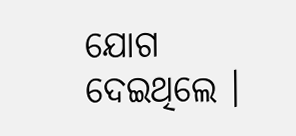ଯୋଗ ଦେଇଥିଲେ ।